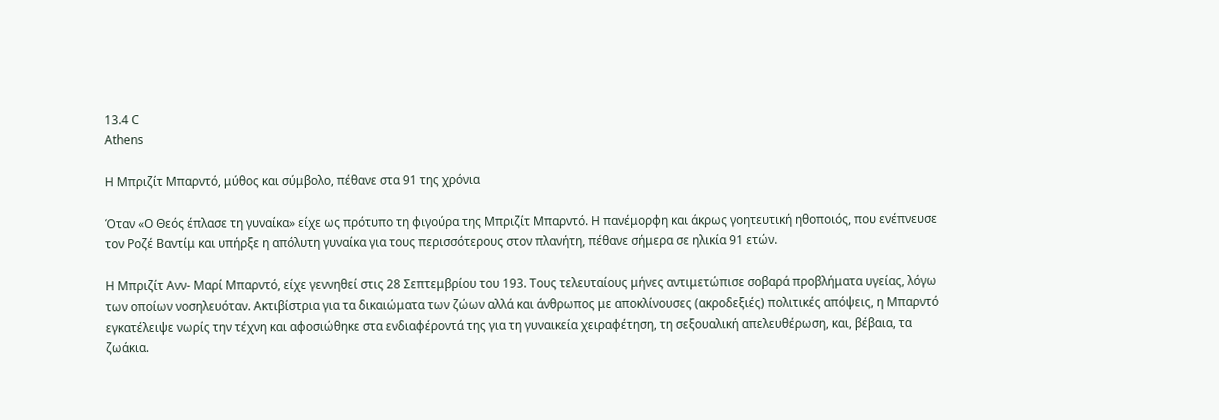13.4 C
Athens

H Μπριζίτ Μπαρντό, μύθος και σύμβολο, πέθανε στα 91 της χρόνια

Όταν «Ο Θεός έπλασε τη γυναίκα» είχε ως πρότυπο τη φιγούρα της Μπριζίτ Μπαρντό. Η πανέμορφη και άκρως γοητευτική ηθοποιός, που ενέπνευσε τον Ροζέ Βαντίμ και υπήρξε η απόλυτη γυναίκα για τους περισσότερους στον πλανήτη, πέθανε σήμερα σε ηλικία 91 ετών.

Η Μπριζίτ Ανν- Μαρί Μπαρντό, είχε γεννηθεί στις 28 Σεπτεμβρίου του 193. Τους τελευταίους μήνες αντιμετώπισε σοβαρά προβλήματα υγείας, λόγω των οποίων νοσηλευόταν. Ακτιβίστρια για τα δικαιώματα των ζώων αλλά και άνθρωπος με αποκλίνουσες (ακροδεξιές) πολιτικές απόψεις, η Μπαρντό εγκατέλειψε νωρίς την τέχνη και αφοσιώθηκε στα ενδιαφέροντά της για τη γυναικεία χειραφέτηση, τη σεξουαλική απελευθέρωση, και, βέβαια, τα ζωάκια.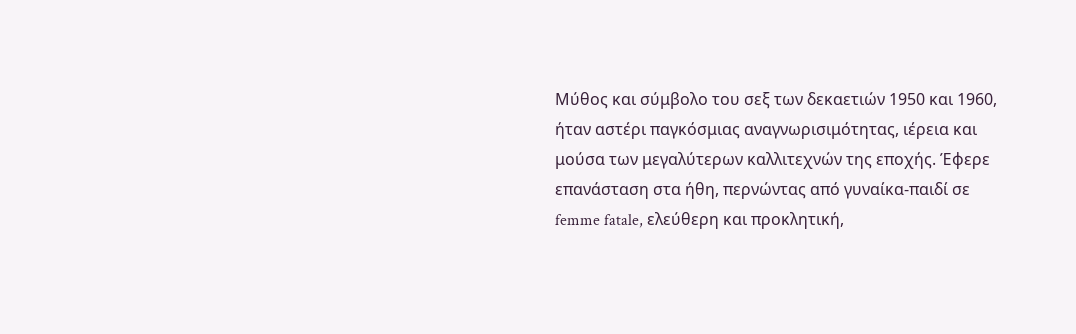Μύθος και σύμβολο του σεξ των δεκαετιών 1950 και 1960, ήταν αστέρι παγκόσμιας αναγνωρισιμότητας, ιέρεια και μούσα των μεγαλύτερων καλλιτεχνών της εποχής. Έφερε επανάσταση στα ήθη, περνώντας από γυναίκα-παιδί σε femme fatale, ελεύθερη και προκλητική,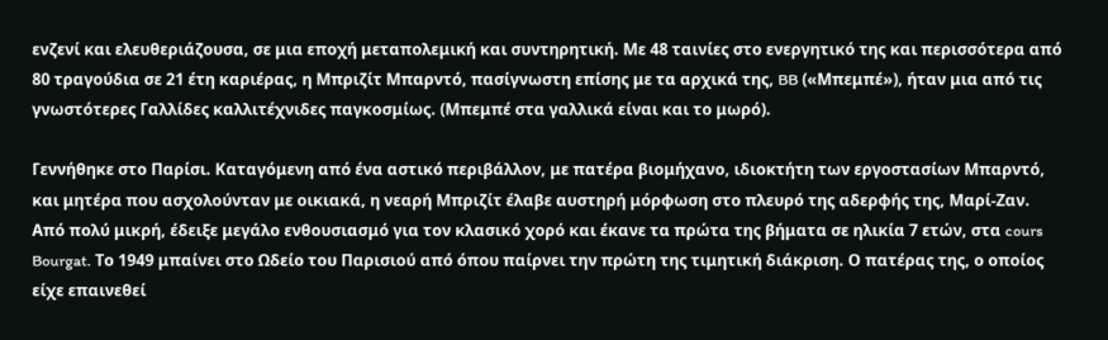ενζενί και ελευθεριάζουσα, σε μια εποχή μεταπολεμική και συντηρητική. Με 48 ταινίες στο ενεργητικό της και περισσότερα από 80 τραγούδια σε 21 έτη καριέρας, η Μπριζίτ Μπαρντό, πασίγνωστη επίσης με τα αρχικά της, BB («Μπεμπέ»), ήταν μια από τις γνωστότερες Γαλλίδες καλλιτέχνιδες παγκοσμίως. (Μπεμπέ στα γαλλικά είναι και το μωρό).

Γεννήθηκε στο Παρίσι. Καταγόμενη από ένα αστικό περιβάλλον, με πατέρα βιομήχανο, ιδιοκτήτη των εργοστασίων Μπαρντό, και μητέρα που ασχολούνταν με οικιακά, η νεαρή Μπριζίτ έλαβε αυστηρή μόρφωση στο πλευρό της αδερφής της, Μαρί-Ζαν. Από πολύ μικρή, έδειξε μεγάλο ενθουσιασμό για τον κλασικό χορό και έκανε τα πρώτα της βήματα σε ηλικία 7 ετών, στα cours Bourgat. Το 1949 μπαίνει στο Ωδείο του Παρισιού από όπου παίρνει την πρώτη της τιμητική διάκριση. Ο πατέρας της, ο οποίος είχε επαινεθεί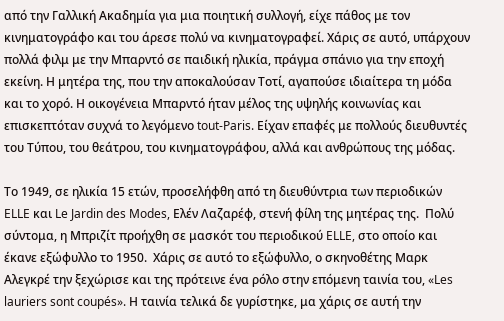από την Γαλλική Ακαδημία για μια ποιητική συλλογή, είχε πάθος με τον κινηματογράφο και του άρεσε πολύ να κινηματογραφεί. Χάρις σε αυτό, υπάρχουν πολλά φιλμ με την Μπαρντό σε παιδική ηλικία, πράγμα σπάνιο για την εποχή εκείνη. Η μητέρα της, που την αποκαλούσαν Τοτί, αγαπούσε ιδιαίτερα τη μόδα και το χορό. Η οικογένεια Μπαρντό ήταν μέλος της υψηλής κοινωνίας και επισκεπτόταν συχνά το λεγόμενο tout-Paris. Είχαν επαφές με πολλούς διευθυντές του Τύπου, του θεάτρου, του κινηματογράφου, αλλά και ανθρώπους της μόδας.

Το 1949, σε ηλικία 15 ετών, προσελήφθη από τη διευθύντρια των περιοδικών ELLE και Le Jardin des Modes, Ελέν Λαζαρέφ, στενή φίλη της μητέρας της.  Πολύ σύντομα, η Μπριζίτ προήχθη σε μασκότ του περιοδικού ELLE, στο οποίο και έκανε εξώφυλλο το 1950.  Χάρις σε αυτό το εξώφυλλο, ο σκηνοθέτης Μαρκ Αλεγκρέ την ξεχώρισε και της πρότεινε ένα ρόλο στην επόμενη ταινία του, «Les lauriers sont coupés». Η ταινία τελικά δε γυρίστηκε, μα χάρις σε αυτή την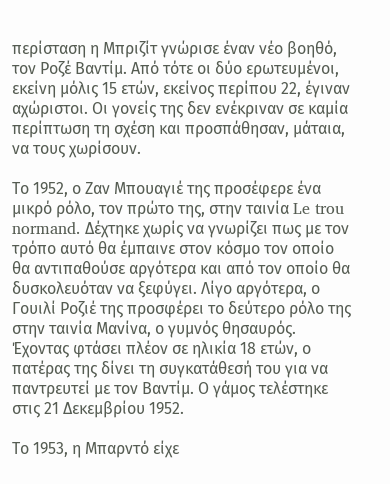περίσταση η Μπριζίτ γνώρισε έναν νέο βοηθό, τον Ροζέ Βαντίμ. Από τότε οι δύο ερωτευμένοι, εκείνη μόλις 15 ετών, εκείνος περίπου 22, έγιναν αχώριστοι. Οι γονείς της δεν ενέκριναν σε καμία περίπτωση τη σχέση και προσπάθησαν, μάταια, να τους χωρίσουν.

Το 1952, ο Ζαν Μπουαγιέ της προσέφερε ένα μικρό ρόλο, τον πρώτο της, στην ταινία Le trou normand. Δέχτηκε χωρίς να γνωρίζει πως με τον τρόπο αυτό θα έμπαινε στον κόσμο τον οποίο θα αντιπαθούσε αργότερα και από τον οποίο θα δυσκολευόταν να ξεφύγει. Λίγο αργότερα, ο Γουιλί Ροζιέ της προσφέρει το δεύτερο ρόλο της στην ταινία Μανίνα, ο γυμνός θησαυρός. Έχοντας φτάσει πλέον σε ηλικία 18 ετών, ο πατέρας της δίνει τη συγκατάθεσή του για να παντρευτεί με τον Βαντίμ. Ο γάμος τελέστηκε στις 21 Δεκεμβρίου 1952.

Το 1953, η Μπαρντό είχε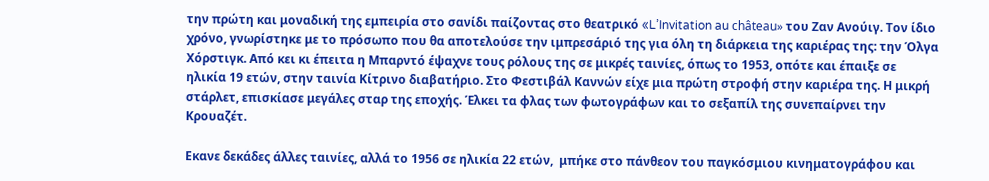την πρώτη και μοναδική της εμπειρία στο σανίδι παίζοντας στο θεατρικό «L’Invitation au château» του Ζαν Ανούιγ. Τον ίδιο χρόνο, γνωρίστηκε με το πρόσωπο που θα αποτελούσε την ιμπρεσάριό της για όλη τη διάρκεια της καριέρας της: την Όλγα Χόρστιγκ. Από κει κι έπειτα η Μπαρντό έψαχνε τους ρόλους της σε μικρές ταινίες, όπως το 1953, οπότε και έπαιξε σε ηλικία 19 ετών, στην ταινία Κίτρινο διαβατήριο. Στο Φεστιβάλ Καννών είχε μια πρώτη στροφή στην καριέρα της. Η μικρή στάρλετ, επισκίασε μεγάλες σταρ της εποχής. Έλκει τα φλας των φωτογράφων και το σεξαπίλ της συνεπαίρνει την Κρουαζέτ.

Εκανε δεκάδες άλλες ταινίες, αλλά το 1956 σε ηλικία 22 ετών,  μπήκε στο πάνθεον του παγκόσμιου κινηματογράφου και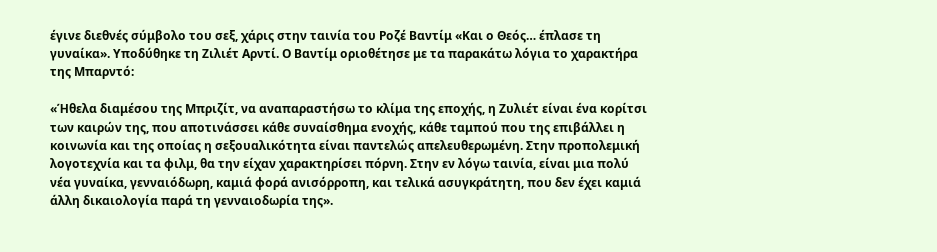έγινε διεθνές σύμβολο του σεξ, χάρις στην ταινία του Ροζέ Βαντίμ «Και ο Θεός… έπλασε τη γυναίκα». Υποδύθηκε τη Ζιλιέτ Αρντί. Ο Βαντίμ οριοθέτησε με τα παρακάτω λόγια το χαρακτήρα της Μπαρντό:

«Ήθελα διαμέσου της Μπριζίτ, να αναπαραστήσω το κλίμα της εποχής, η Ζυλιέτ είναι ένα κορίτσι των καιρών της, που αποτινάσσει κάθε συναίσθημα ενοχής, κάθε ταμπού που της επιβάλλει η κοινωνία και της οποίας η σεξουαλικότητα είναι παντελώς απελευθερωμένη. Στην προπολεμική λογοτεχνία και τα φιλμ, θα την είχαν χαρακτηρίσει πόρνη. Στην εν λόγω ταινία, είναι μια πολύ νέα γυναίκα, γενναιόδωρη, καμιά φορά ανισόρροπη, και τελικά ασυγκράτητη, που δεν έχει καμιά άλλη δικαιολογία παρά τη γενναιοδωρία της».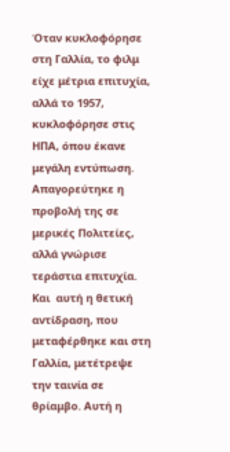Όταν κυκλοφόρησε στη Γαλλία, το φιλμ είχε μέτρια επιτυχία, αλλά το 1957, κυκλοφόρησε στις ΗΠΑ, όπου έκανε μεγάλη εντύπωση. Απαγορεύτηκε η προβολή της σε μερικές Πολιτείες, αλλά γνώρισε τεράστια επιτυχία. Και  αυτή η θετική αντίδραση, που μεταφέρθηκε και στη Γαλλία, μετέτρεψε την ταινία σε θρίαμβο. Αυτή η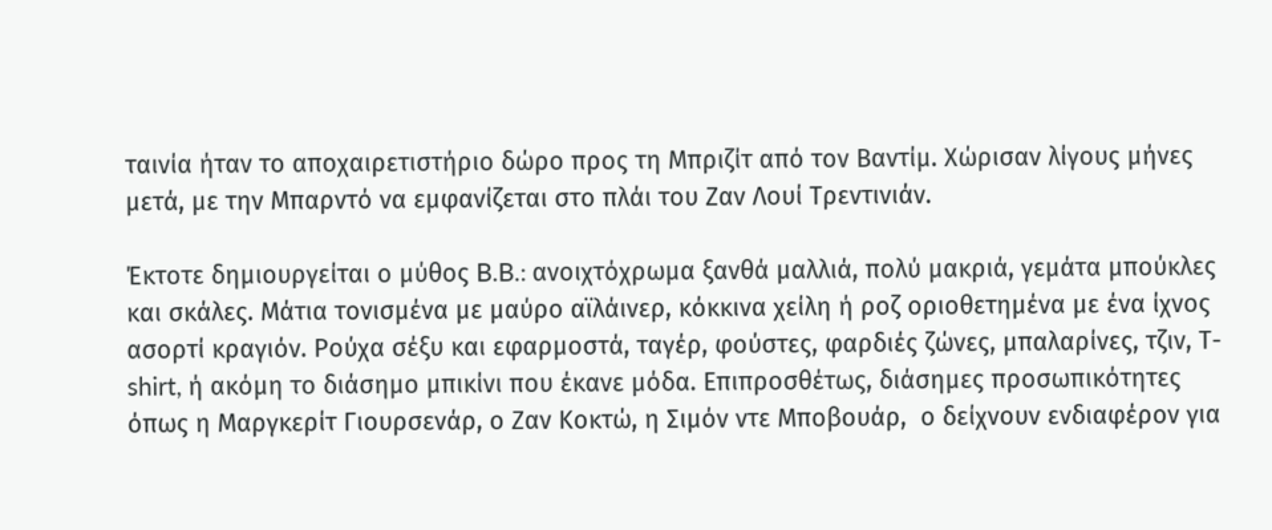ταινία ήταν το αποχαιρετιστήριο δώρο προς τη Μπριζίτ από τον Βαντίμ. Χώρισαν λίγους μήνες μετά, με την Μπαρντό να εμφανίζεται στο πλάι του Ζαν Λουί Τρεντινιάν.

Έκτοτε δημιουργείται ο μύθος B.B.: ανοιχτόχρωμα ξανθά μαλλιά, πολύ μακριά, γεμάτα μπούκλες και σκάλες. Μάτια τονισμένα με μαύρο αϊλάινερ, κόκκινα χείλη ή ροζ οριοθετημένα με ένα ίχνος ασορτί κραγιόν. Ρούχα σέξυ και εφαρμοστά, ταγέρ, φούστες, φαρδιές ζώνες, μπαλαρίνες, τζιν, Τ-shirt, ή ακόμη το διάσημο μπικίνι που έκανε μόδα. Επιπροσθέτως, διάσημες προσωπικότητες όπως η Μαργκερίτ Γιουρσενάρ, ο Ζαν Κοκτώ, η Σιμόν ντε Μποβουάρ,  ο δείχνουν ενδιαφέρον για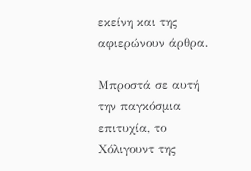εκείνη και της αφιερώνουν άρθρα.

Μπροστά σε αυτή την παγκόσμια επιτυχία, το Χόλιγουντ της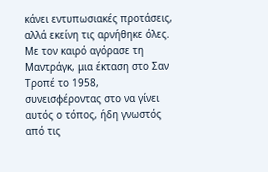κάνει εντυπωσιακές προτάσεις, αλλά εκείνη τις αρνήθηκε όλες. Με τον καιρό αγόρασε τη Μαντράγκ, μια έκταση στο Σαν Τροπέ το 1958, συνεισφέροντας στο να γίνει αυτός ο τόπος, ήδη γνωστός από τις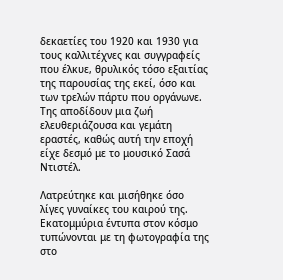δεκαετίες του 1920 και 1930 για τους καλλιτέχνες και συγγραφείς που έλκυε, θρυλικός τόσο εξαιτίας της παρουσίας της εκεί, όσο και των τρελών πάρτυ που οργάνωνε. Της αποδίδουν μια ζωή ελευθεριάζουσα και γεμάτη εραστές, καθώς αυτή την εποχή είχε δεσμό με το μουσικό Σασά Ντιστέλ.

Λατρεύτηκε και μισήθηκε όσο λίγες γυναίκες του καιρού της. Εκατομμύρια έντυπα στον κόσμο τυπώνονται με τη φωτογραφία της στο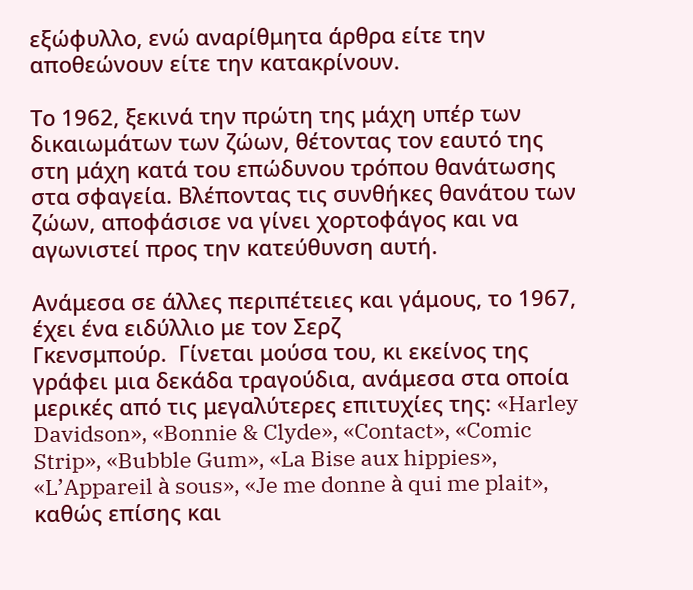εξώφυλλο, ενώ αναρίθμητα άρθρα είτε την αποθεώνουν είτε την κατακρίνουν.

Το 1962, ξεκινά την πρώτη της μάχη υπέρ των δικαιωμάτων των ζώων, θέτοντας τον εαυτό της στη μάχη κατά του επώδυνου τρόπου θανάτωσης  στα σφαγεία. Βλέποντας τις συνθήκες θανάτου των ζώων, αποφάσισε να γίνει χορτοφάγος και να αγωνιστεί προς την κατεύθυνση αυτή.

Ανάμεσα σε άλλες περιπέτειες και γάμους, το 1967, έχει ένα ειδύλλιο με τον Σερζ
Γκενσμπούρ.  Γίνεται μούσα του, κι εκείνος της γράφει μια δεκάδα τραγούδια, ανάμεσα στα οποία μερικές από τις μεγαλύτερες επιτυχίες της: «Harley Davidson», «Bonnie & Clyde», «Contact», «Comic Strip», «Bubble Gum», «La Bise aux hippies», «L’Appareil à sous», «Je me donne à qui me plait», καθώς επίσης και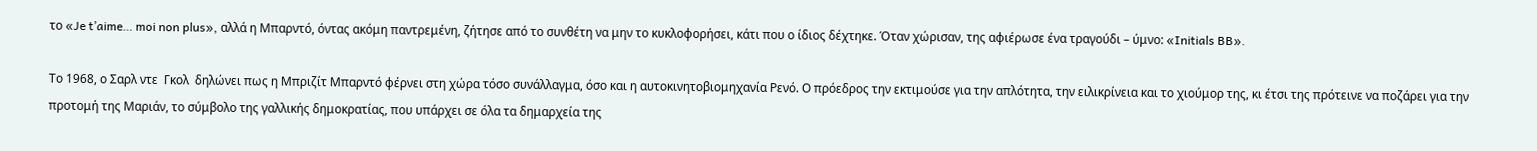το «Je t’aime… moi non plus», αλλά η Μπαρντό, όντας ακόμη παντρεμένη, ζήτησε από το συνθέτη να μην το κυκλοφορήσει, κάτι που ο ίδιος δέχτηκε. Όταν χώρισαν, της αφιέρωσε ένα τραγούδι – ύμνο: «Initials BB».

Το 1968, ο Σαρλ ντε  Γκολ  δηλώνει πως η Μπριζίτ Μπαρντό φέρνει στη χώρα τόσο συνάλλαγμα, όσο και η αυτοκινητοβιομηχανία Ρενό. Ο πρόεδρος την εκτιμούσε για την απλότητα, την ειλικρίνεια και το χιούμορ της, κι έτσι της πρότεινε να ποζάρει για την προτομή της Μαριάν, το σύμβολο της γαλλικής δημοκρατίας, που υπάρχει σε όλα τα δημαρχεία της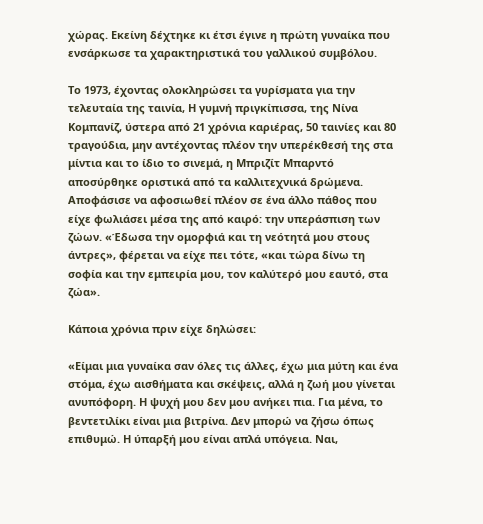χώρας. Εκείνη δέχτηκε κι έτσι έγινε η πρώτη γυναίκα που ενσάρκωσε τα χαρακτηριστικά του γαλλικού συμβόλου.

Το 1973, έχοντας ολοκληρώσει τα γυρίσματα για την τελευταία της ταινία, Η γυμνή πριγκίπισσα, της Νίνα Κομπανίζ, ύστερα από 21 χρόνια καριέρας, 50 ταινίες και 80 τραγούδια, μην αντέχοντας πλέον την υπερέκθεσή της στα μίντια και το ίδιο το σινεμά, η Μπριζίτ Μπαρντό αποσύρθηκε οριστικά από τα καλλιτεχνικά δρώμενα. Αποφάσισε να αφοσιωθεί πλέον σε ένα άλλο πάθος που είχε φωλιάσει μέσα της από καιρό: την υπεράσπιση των ζώων. «Έδωσα την ομορφιά και τη νεότητά μου στους άντρες», φέρεται να είχε πει τότε, «και τώρα δίνω τη σοφία και την εμπειρία μου, τον καλύτερό μου εαυτό, στα ζώα».

Κάποια χρόνια πριν είχε δηλώσει:

«Είμαι μια γυναίκα σαν όλες τις άλλες, έχω μια μύτη και ένα στόμα, έχω αισθήματα και σκέψεις, αλλά η ζωή μου γίνεται ανυπόφορη. Η ψυχή μου δεν μου ανήκει πια. Για μένα, το βεντετιλίκι είναι μια βιτρίνα. Δεν μπορώ να ζήσω όπως επιθυμώ. Η ύπαρξή μου είναι απλά υπόγεια. Ναι,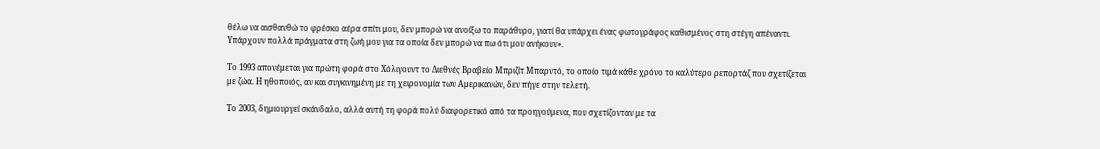θέλω να αισθανθώ το φρέσκο αέρα σπίτι μου, δεν μπορώ να ανοίξω το παράθυρο, γιατί θα υπάρχει ένας φωτογράφος καθισμένος στη στέγη απέναντι. Υπάρχουν πολλά πράγματα στη ζωή μου για τα οποία δεν μπορώ να πω ότι μου ανήκουν».

Το 1993 απονέμεται για πρώτη φορά στο Χόλιγουντ το Διεθνές Βραβείο Μπριζίτ Μπαρντό, το οποίο τιμά κάθε χρόνο το καλύτερο ρεπορτάζ που σχετίζεται με ζώα. Η ηθοποιός, αν και συγκινημένη με τη χειρονομία των Αμερικανών, δεν πήγε στην τελετή.

Το 2003, δημιουργεί σκάνδαλο, αλλά αυτή τη φορά πολύ διαφορετικό από τα προηγούμενα, που σχετίζονταν με τα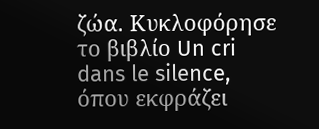ζώα. Κυκλοφόρησε το βιβλίο Un cri dans le silence, όπου εκφράζει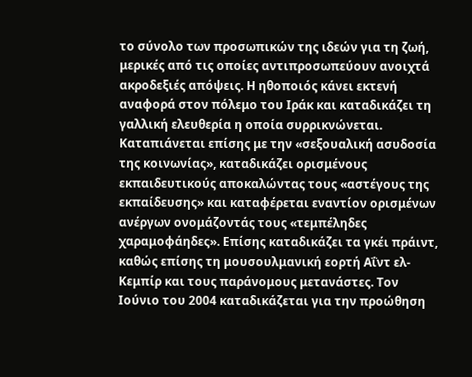το σύνολο των προσωπικών της ιδεών για τη ζωή, μερικές από τις οποίες αντιπροσωπεύουν ανοιχτά ακροδεξιές απόψεις. Η ηθοποιός κάνει εκτενή αναφορά στον πόλεμο του Ιράκ και καταδικάζει τη γαλλική ελευθερία η οποία συρρικνώνεται. Καταπιάνεται επίσης με την «σεξουαλική ασυδοσία της κοινωνίας», καταδικάζει ορισμένους εκπαιδευτικούς αποκαλώντας τους «αστέγους της εκπαίδευσης» και καταφέρεται εναντίον ορισμένων ανέργων ονομάζοντάς τους «τεμπέληδες χαραμοφάηδες». Επίσης καταδικάζει τα γκέι πράιντ, καθώς επίσης τη μουσουλμανική εορτή Αΐντ ελ-Κεμπίρ και τους παράνομους μετανάστες. Τον Ιούνιο του 2004 καταδικάζεται για την προώθηση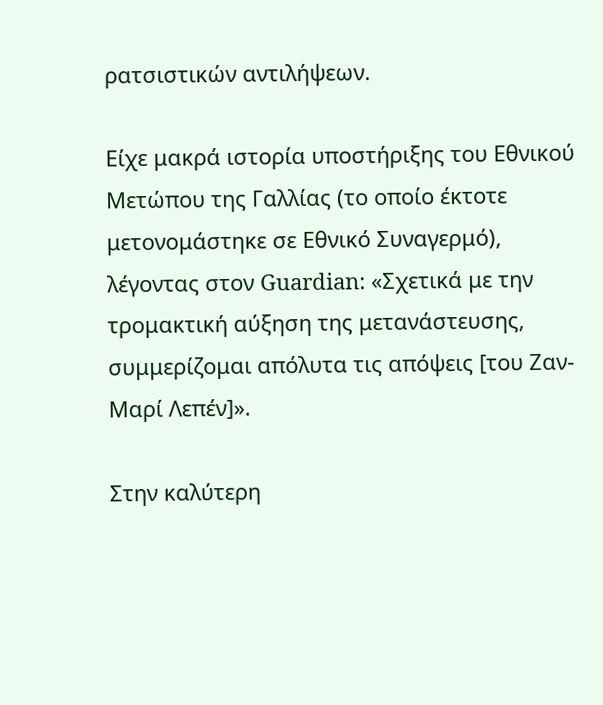ρατσιστικών αντιλήψεων.

Είχε μακρά ιστορία υποστήριξης του Εθνικού Μετώπου της Γαλλίας (το οποίο έκτοτε μετονομάστηκε σε Εθνικό Συναγερμό), λέγοντας στον Guardian: «Σχετικά με την τρομακτική αύξηση της μετανάστευσης, συμμερίζομαι απόλυτα τις απόψεις [του Ζαν-Μαρί Λεπέν]».

Στην καλύτερη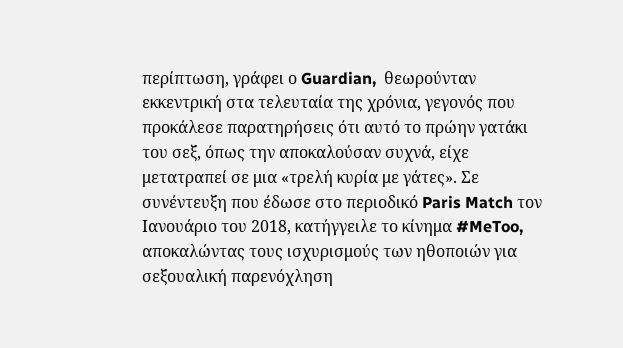περίπτωση, γράφει ο Guardian,  θεωρούνταν εκκεντρική στα τελευταία της χρόνια, γεγονός που προκάλεσε παρατηρήσεις ότι αυτό το πρώην γατάκι του σεξ, όπως την αποκαλούσαν συχνά, είχε μετατραπεί σε μια «τρελή κυρία με γάτες». Σε συνέντευξη που έδωσε στο περιοδικό Paris Match τον Ιανουάριο του 2018, κατήγγειλε το κίνημα #MeToo, αποκαλώντας τους ισχυρισμούς των ηθοποιών για σεξουαλική παρενόχληση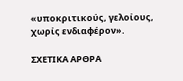«υποκριτικούς, γελοίους, χωρίς ενδιαφέρον».

ΣΧΕΤΙΚΑ ΑΡΘΡΑ